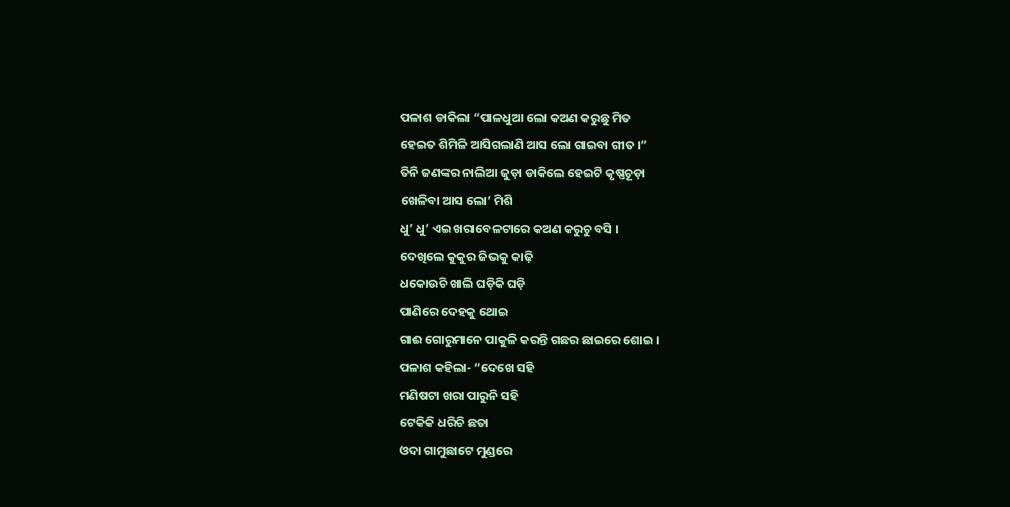ପଳାଶ ଡାକିଲା “ପାଳଧୁଆ ଲୋ କଅଣ କରୁଛୁ ମିତ
ହେଇତ ଶିମିଳି ଆସିଗଲାଣି ଆସ ଲୋ ଗାଇବା ଗୀତ ।”
ତିନି ଜଣଙ୍କର ନାଲିଆ ଜୁଡ଼ା ଡାକିଲେ ହେଇଟି କୃଷ୍ଣଚୂଡ଼ା
ଖେଳିବା ଆସ ଲୋ’ ମିଶି
ଧୁ’ ଧୁ’ ଏଇ ଖରାବେଳଟାରେ କଅଣ କରୁଚୁ ବସି ।
ଦେଖିଲେ କୁକୁର ଜିଭକୁ କାଢ଼ି
ଧକୋଉଚି ଖାଲି ଘଡ଼ିକି ଘଡ଼ି
ପାଣିରେ ଦେହକୁ ଥୋଇ
ଗାଈ ଗୋରୁମାନେ ପାକୁଳି କରନ୍ତି ଗଛର ଛାଇରେ ଶୋଇ ।
ପଳାଶ କହିଲା- “ଦେଖେ ସହି
ମଣିଷଟା ଖରା ପାରୁନି ସହି
ଟେକିକି ଧରିଚି ଛତା
ଓଦା ଗାମୁଛାଟେ ମୁଣ୍ଡରେ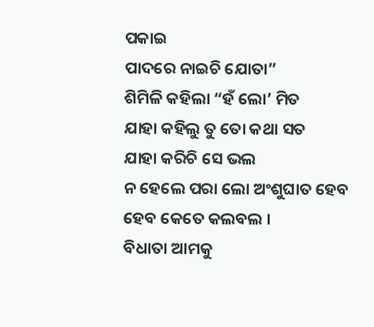ପକାଇ
ପାଦରେ ନାଇଚି ଯୋତା”
ଶିମିଳି କହିଲା “ହଁ ଲୋ’ ମିତ
ଯାହା କହିଲୁ ତୁ ତୋ କଥା ସତ
ଯାହା କରିଚି ସେ ଭଲ
ନ ହେଲେ ପରା ଲୋ ଅଂଶୁଘାତ ହେବ
ହେବ କେତେ କଲବଲ ।
ବିଧାତା ଆମକୁ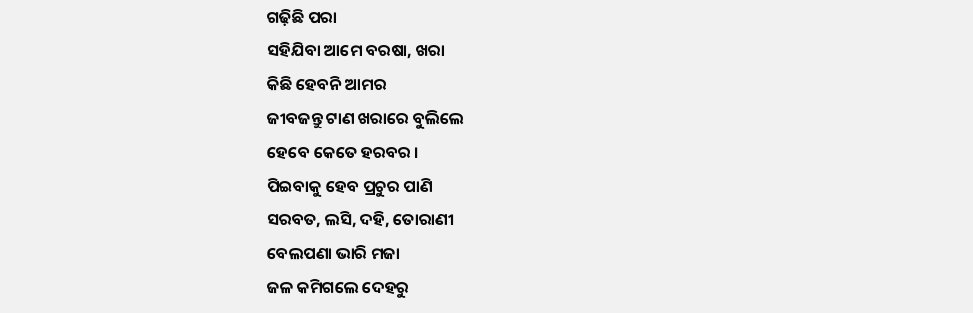ଗଢ଼ିଛି ପରା
ସହିଯିବା ଆମେ ବରଷା, ଖରା
କିଛି ହେବନି ଆମର
ଜୀବଜନ୍ତୁ ଟାଣ ଖରାରେ ବୁଲିଲେ
ହେବେ କେତେ ହରବର ।
ପିଇବାକୁ ହେବ ପ୍ରଚୁର ପାଣି
ସରବତ, ଲସି, ଦହି, ତୋରାଣୀ
ବେଲପଣା ଭାରି ମଜା
ଜଳ କମିଗଲେ ଦେହରୁ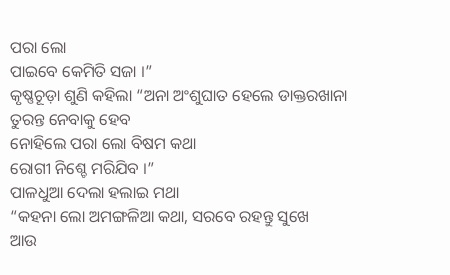ପରା ଲୋ
ପାଇବେ କେମିତି ସଜା ।”
କୃଷ୍ଣଚୂଡ଼ା ଶୁଣି କହିଲା “ଅନା ଅଂଶୁଘାତ ହେଲେ ଡାକ୍ତରଖାନା
ତୁରନ୍ତ ନେବାକୁ ହେବ
ନୋହିଲେ ପରା ଲୋ ବିଷମ କଥା
ରୋଗୀ ନିଶ୍ଚେ ମରିଯିବ ।”
ପାଳଧୁଆ ଦେଲା ହଲାଇ ମଥା
“କହନା ଲୋ ଅମଙ୍ଗଳିଆ କଥା, ସରବେ ରହନ୍ତୁ ସୁଖେ
ଆଉ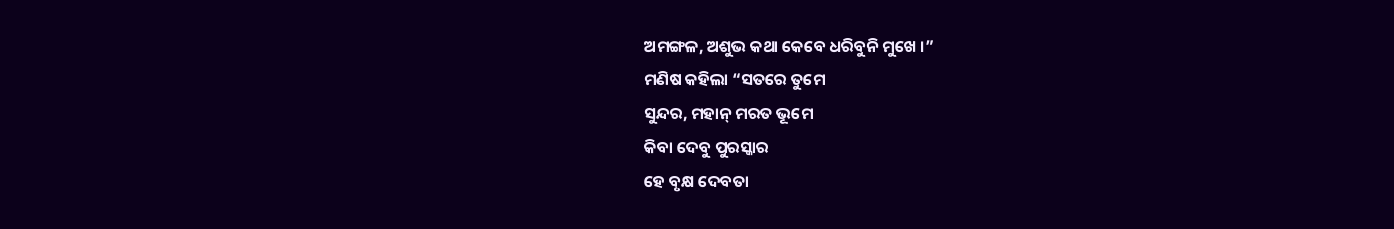ଅମଙ୍ଗଳ, ଅଶୁଭ କଥା କେବେ ଧରିବୁନି ମୁଖେ ।”
ମଣିଷ କହିଲା “ସତରେ ତୁମେ
ସୁନ୍ଦର, ମହାନ୍ ମରତ ଭୂମେ
କିବା ଦେବୁ ପୁରସ୍କାର
ହେ ବୃକ୍ଷ ଦେବତା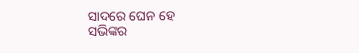ସାଦରେ ଘେନ ହେ
ସଭିଙ୍କର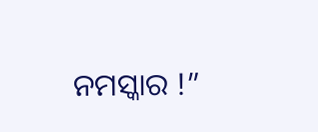ନମସ୍କାର !”